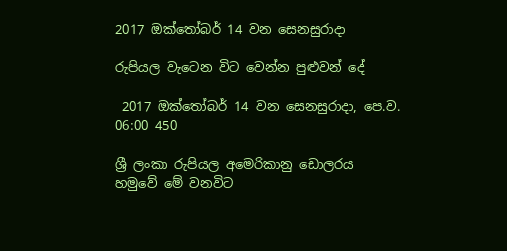2017 ඔක්තෝබර් 14 වන සෙනසුරාදා

රුපියල වැටෙන විට වෙන්න පුළුවන් දේ

 2017 ඔක්තෝබර් 14 වන සෙනසුරාදා, පෙ.ව. 06:00 450

ශ්‍රී ලංකා රුපියල අමෙරිකානු ඩොලරය හමුවේ මේ වනවිට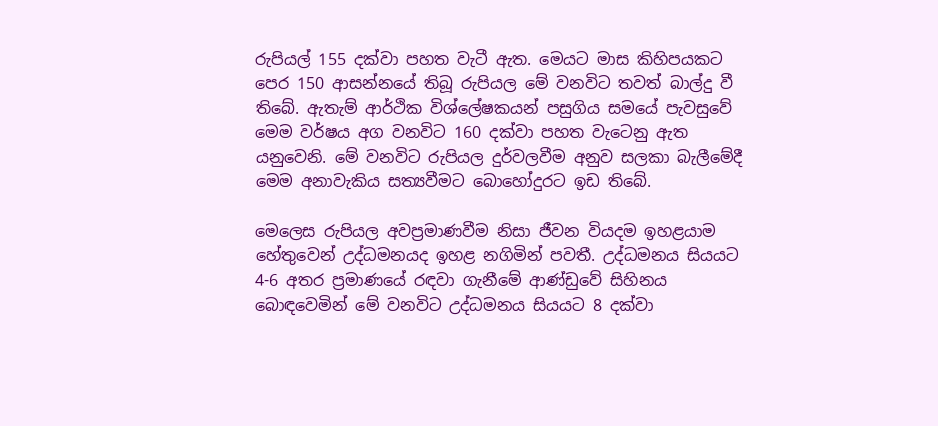රුපියල් 155 දක්වා පහත වැටී ඇත. මෙයට මාස කිහිපයකට පෙර 150 ආසන්නයේ තිබූ රුපියල මේ වනවිට තවත් බාල්දු වී තිබේ. ඇතැම් ආර්ථික විශ්ලේෂකයන් පසුගිය සමයේ පැවසුවේ මෙම වර්ෂය අග වනවිට 160 දක්වා පහත වැටෙනු ඇත යනුවෙනි. මේ වනවිට රුපියල දුර්වලවීම අනුව සලකා බැලීමේදී මෙම අනාවැකිය සත්‍යවීමට බොහෝදුරට ඉඩ තිබේ.

මෙලෙස රුපියල අවප්‍රමාණවීම නිසා ජීවන වියදම ඉහළයාම හේතුවෙන් උද්ධමනයද ඉහළ නගිමින් පවතී. උද්ධමනය සියයට 4-6 අතර ප්‍රමාණයේ රඳවා ගැනීමේ ආණ්ඩුවේ සිහිනය බොඳවෙමින් මේ වනවිට උද්ධමනය සියයට 8 දක්වා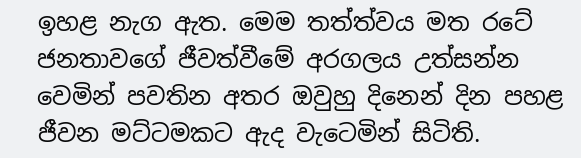ඉහළ නැග ඇත. මෙම තත්ත්වය මත රටේ ජනතාවගේ ජීවත්වීමේ අරගලය උත්සන්න වෙමින් පවතින අතර ඔවුහු දිනෙන් දින පහළ ජීවන මට්ටමකට ඇද වැටෙමින් සිටිති.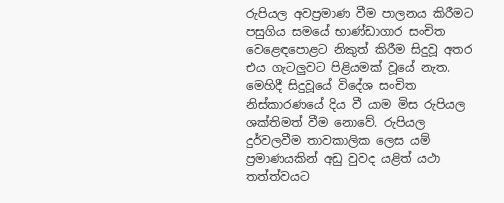රුපියල අවප්‍රමාණ වීම පාලනය කිරීමට පසුගිය සමයේ භාණ්ඩාගාර සංචිත වෙළෙඳපොළට නිකුත් කිරීම සිදුවූ අතර එය ගැටලුවට පිළියමක් වූයේ නැත. මෙහිදී සිදුවූයේ විදේශ සංචිත නිස්කාරණයේ දිය වී යාම මිස රුපියල ශක්තිමත් වීම නොවේ. රුපියල දුර්වලවීම තාවකාලික ලෙස යම් ප්‍රමාණයකින් අඩු වුවද යළිත් යථා තත්ත්වයට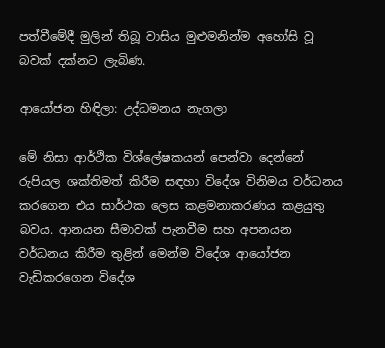පත්වීමේදී මුලින් තිබූ වාසිය මුළුමනින්ම අහෝසි වූ බවක් දක්නට ලැබිණ.

ආයෝජන හිඳිලා: උද්ධමනය නැගලා

මේ නිසා ආර්ථික විශ්ලේෂකයන් පෙන්වා දෙන්නේ රුපියල ශක්තිමත් කිරීම සඳහා විදේශ විනිමය වර්ධනය කරගෙන එය සාර්ථක ලෙස කළමනාකරණය කළයුතු බවය. ආනයන සීමාවක් පැනවීම සහ අපනයන වර්ධනය කිරීම තුළින් මෙන්ම විදේශ ආයෝජන වැඩිකරගෙන විදේශ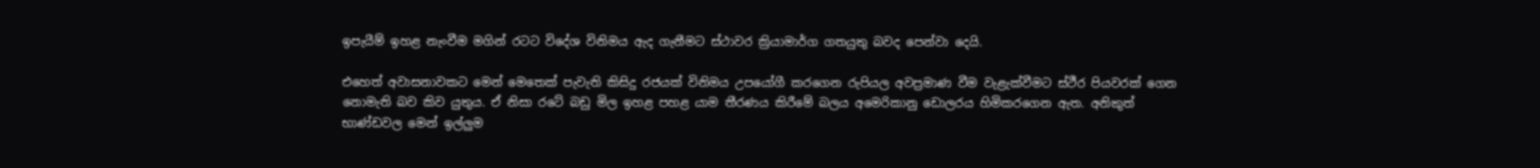ඉපැයීම් ඉහළ නැංවීම මගින් රටට විදේශ විනිමය ඇද ගැනීමට ස්ථාවර ක්‍රියාමාර්ග ගතයුතු බවද පෙන්වා දෙයි.

එහෙත් අවාසනාවකට මෙන් මෙතෙක් පැවැති කිසිදු රජයක් විනිමය උපයෝගී කරගෙන රුපියල අවප්‍රමාණ වීම වැළැක්වීමට ස්ථීර පියවරක් ගෙන නොමැති බව කිව යුතුය. ඒ නිසා රටේ බඩු මිල ඉහළ පහළ යාම තීරණය කිරීමේ බලය අමෙරිකානු ඩොලරය හිමිකරගෙන ඇත. අනිකුත් භාණ්ඩවල මෙන් ඉල්ලුම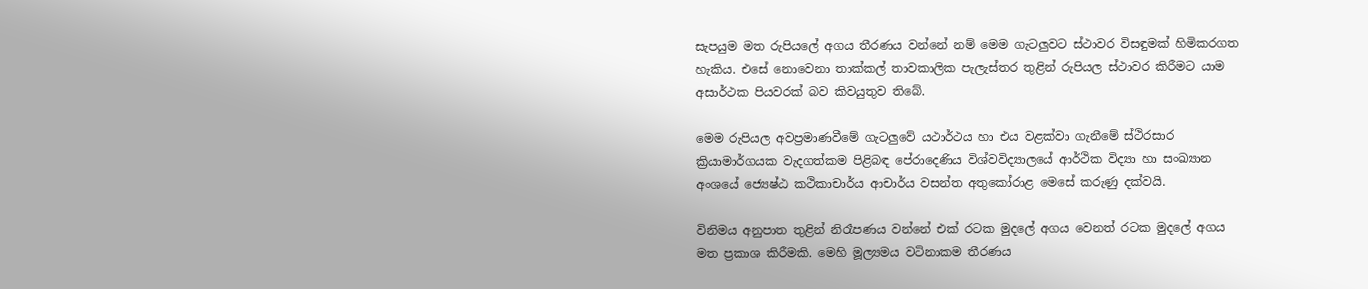සැපයුම මත රුපියලේ අගය තීරණය වන්නේ නම් මෙම ගැටලුවට ස්ථාවර විසඳුමක් හිමිකරගත හැකිය. එසේ නොවෙනා තාක්කල් තාවකාලික පැලැස්තර තුළින් රුපියල ස්ථාවර කිරීමට යාම අසාර්ථක පියවරක් බව කිවයුතුව තිබේ.

මෙම රුපියල අවප්‍රමාණවීමේ ගැටලුවේ යථාර්ථය හා එය වළක්වා ගැනීමේ ස්ථිරසාර ක්‍රියාමාර්ගයක වැදගත්කම පිළිබඳ පේරාදෙණිය විශ්වවිද්‍යාලයේ ආර්ථික විද්‍යා හා සංඛ්‍යාන අංශයේ ජ්‍යෙෂ්ඨ කථිකාචාර්ය ආචාර්ය වසන්ත අතුකෝරාළ මෙසේ කරුණු දක්වයි.

විනිමය අනුපාත තුළින් නිරෑපණය වන්නේ එක් රටක මුදලේ අගය වෙනත් රටක මුදලේ අගය මත ප්‍රකාශ කිරීමකි. මෙහි මූල්‍යමය වටිනාකම තීරණය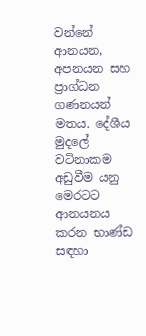වන්නේ ආනයන, අපනයන සහ ප්‍රාග්ධන ගණනයන් මතය. දේශීය මුදලේ වටිනාකම අඩුවීම යනු මෙරටට ආනයනය කරන භාණ්ඩ සඳහා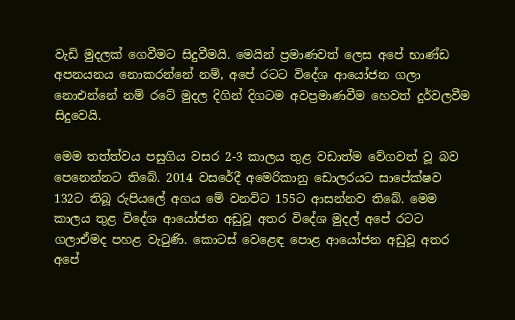වැඩි මුදලක් ගෙවීමට සිදුවීමයි. මෙයින් ප්‍රමාණවත් ලෙස අපේ භාණ්ඩ අපනයනය නොකරන්නේ නම්, අපේ රටට විදේශ ආයෝජන ගලා නොඑන්නේ නම් රටේ මුදල දිගින් දිගටම අවප්‍රමාණවීම හෙවත් දුර්වලවීම සිදුවෙයි.

මෙම තත්ත්වය පසුගිය වසර 2-3 කාලය තුළ වඩාත්ම වේගවත් වූ බව පෙනෙන්නට තිබේ. 2014 වසරේදී අමෙරිකානු ඩොලරයට සාපේක්ෂව 132ට තිබූ රුපියලේ අගය මේ වනවිට 155ට ආසන්නව තිබේ. මෙම කාලය තුළ විදේශ ආයෝජන අඩුවූ අතර විදේශ මුදල් අපේ රටට ගලාඒමද පහළ වැටුණි. කොටස් වෙළෙඳ පොළ ආයෝජන අඩුවූ අතර අපේ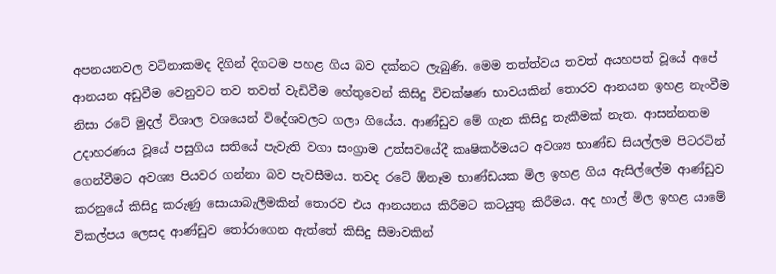අපනයනවල වටිනාකමද දිගින් දිගටම පහළ ගිය බව දක්නට ලැබුණි. මෙම තත්ත්වය තවත් අයහපත් වූයේ අපේ ආනයන අඩුවීම වෙනුවට තව තවත් වැඩිවීම හේතුවෙන් කිසිදු විචක්ෂණ භාවයකින් තොරව ආනයන ඉහළ නැංවීම නිසා රටේ මුදල් විශාල වශයෙන් විදේශවලට ගලා ගියේය. ආණ්ඩුව මේ ගැන කිසිදු තැකීමක් නැත. ආසන්නතම උදාහරණය වූයේ පසුගිය සතියේ පැවැති වගා සංග්‍රාම උත්සවයේදී කෘෂිකර්මයට අවශ්‍ය භාණ්ඩ සියල්ලම පිටරටින් ගෙන්වීමට අවශ්‍ය පියවර ගන්නා බව පැවසීමය. තවද රටේ ඕනෑම භාණ්ඩයක මිල ඉහළ ගිය ඇසිල්ලේම ආණ්ඩුව කරනුයේ කිසිදු කරුණු සොයාබැලීමකින් තොරව එය ආනයනය කිරීමට කටයුතු කිරීමය. අද හාල් මිල ඉහළ යාමේ විකල්පය ලෙසද ආණ්ඩුව තෝරාගෙන ඇත්තේ කිසිදු සීමාවකින්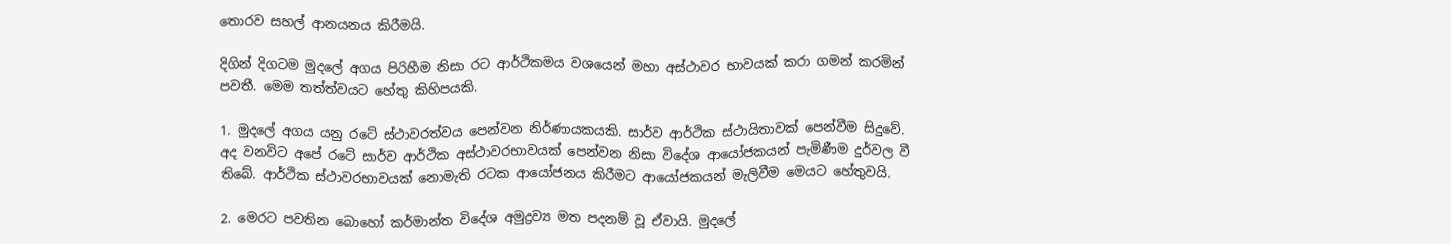තොරව සහල් ආනයනය කිරීමයි.

දිගින් දිගටම මුදලේ අගය පිරිහීම නිසා රට ආර්ථිකමය වශයෙන් මහා අස්ථාවර භාවයක් කරා ගමන් කරමින් පවතී. මෙම තත්ත්වයට හේතු කිහිපයකි.

1. මුදලේ අගය යනු රටේ ස්ථාවරත්වය පෙන්වන නිර්ණායකයකි. සාර්ව ආර්ථික ස්ථායිතාවක් පෙන්වීම සිදුවේ. අද වනවිට අපේ රටේ සාර්ව ආර්ථික අස්ථාවරභාවයක් පෙන්වන නිසා විදේශ ආයෝජකයන් පැමිණීම දුර්වල වී තිබේ. ආර්ථික ස්ථාවරභාවයක් නොමැති රටක ආයෝජනය කිරීමට ආයෝජකයන් මැලිවීම මෙයට හේතුවයි.

2. මෙරට පවතින බොහෝ කර්මාන්ත විදේශ අමුද්‍රව්‍ය මත පදනම් වූ ඒවායි. මුදලේ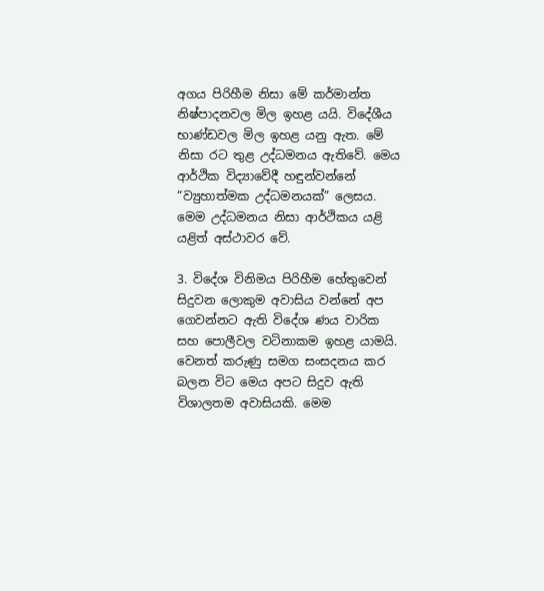අගය පිරිහීම නිසා මේ කර්මාන්ත නිෂ්පාදනවල මිල ඉහළ යයි. විදේශීය භාණ්ඩවල මිල ඉහළ යනු ඇත. මේ නිසා රට තුළ උද්ධමනය ඇතිවේ. මෙය ආර්ථික විද්‍යාවේදී හඳුන්වන්නේ “ව්‍යුහාත්මක උද්ධමනයක්” ලෙසය. මෙම උද්ධමනය නිසා ආර්ථිකය යළි යළිත් අස්ථාවර වේ.

3. විදේශ විනිමය පිරිහීම හේතුවෙන් සිදුවන ලොකුම අවාසිය වන්නේ අප ගෙවන්නට ඇති විදේශ ණය වාරික සහ පොලීවල වටිනාකම ඉහළ යාමයි. වෙනත් කරුණු සමග සංසදනය කර බලන විට මෙය අපට සිදුව ඇති විශාලතම අවාසියකි. මෙම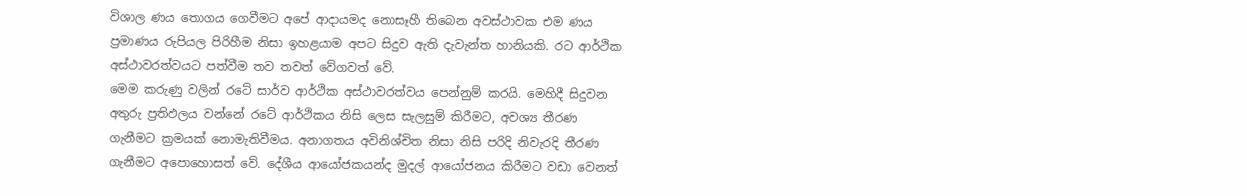විශාල ණය තොගය ගෙවීමට අපේ ආදායමද නොසෑහී තිබෙන අවස්ථාවක එම ණය ප්‍රමාණය රුපියල පිරිහීම නිසා ඉහළයාම අපට සිදුව ඇති දැවැන්ත හානියකි. රට ආර්ථික අස්ථාවරත්වයට පත්වීම තව තවත් වේගවත් වේ.
මෙම කරුණු වලින් රටේ සාර්ව ආර්ථික අස්ථාවරත්වය පෙන්නුම් කරයි. මෙහිදී සිදුවන අතුරු ප්‍රතිඵලය වන්නේ රටේ ආර්ථිකය නිසි ලෙස සැලසුම් කිරීමට, අවශ්‍ය තීරණ ගැනීමට ක්‍රමයක් නොමැතිවීමය. අනාගතය අවිනිශ්චිත නිසා නිසි පරිදි නිවැරදි තීරණ ගැනීමට අපොහොසත් වේ. දේශීය ආයෝජකයන්ද මුදල් ආයෝජනය කිරීමට වඩා වෙනත්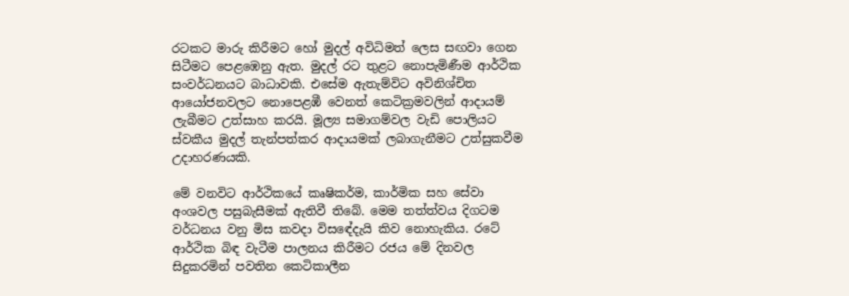රටකට මාරු කිරීමට හෝ මුදල් අවිධිමත් ලෙස සඟවා ගෙන සිටීමට පෙළඹෙනු ඇත. මුදල් රට තුළට නොපැමිණීම ආර්ථික සංවර්ධනයට බාධාවකි. එසේම ඇතැම්විට අවිනිශ්චිත ආයෝජනවලට නොපෙළඹී වෙනත් කෙටික්‍රමවලින් ආදායම් ලැබීමට උත්සාහ කරයි. මූල්‍ය සමාගම්වල වැඩි පොලියට ස්වකීය මුදල් තැන්පත්කර ආදායමක් ලබාගැනීමට උත්සුකවීම උදාහරණයකි.

මේ වනවිට ආර්ථිකයේ කෘෂිකර්ම, කාර්මික සහ සේවා අංශවල පසුබැසීමක් ඇතිවී තිබේ. මෙම තත්ත්වය දිගටම වර්ධනය වනු මිස කවදා විසඳේදැයි කිව නොහැකිය. රටේ ආර්ථික බිඳ වැටීම පාලනය කිරීමට රජය මේ දිනවල සිදුකරමින් පවතින කෙටිකාලීන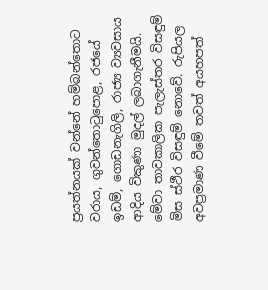ප්‍රයත්නයක් වන්නේ හම්බන්තොට වරාය, ගුවන්තොටුපොළ, රජයේ ඉඩම්, ගොඩනැගිලි, රාජ්‍ය ව්‍යවසාය ආදිය විකුණා මුදල් ලබාගැනීමයි. මේවා තාවකාලික පැලැස්තර විසඳුම් මිස ස්ථීර විසඳුම් නොවේ. රුපියල අවප්‍රමාණ වීමේ තවත් අයහපත්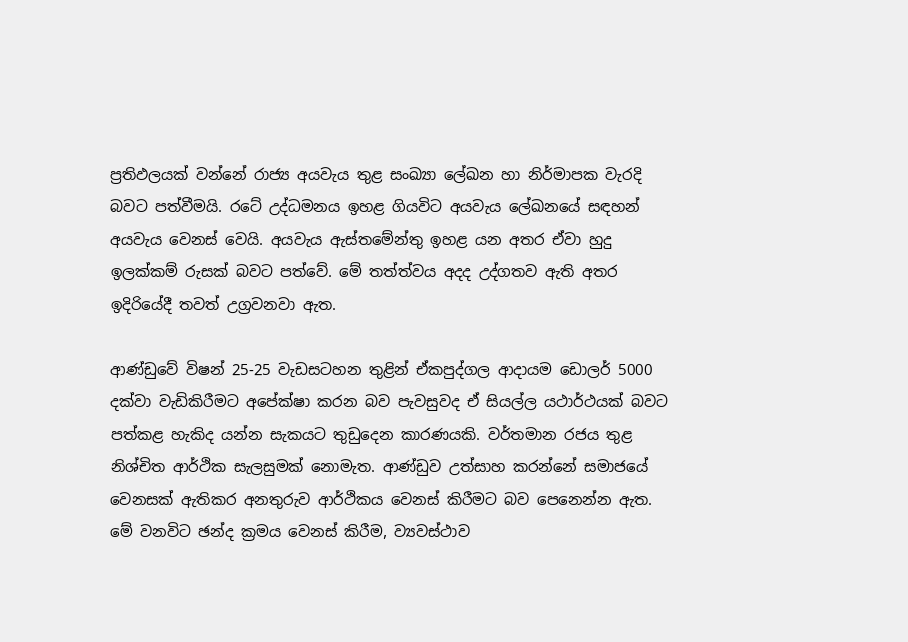ප්‍රතිඵලයක් වන්නේ රාජ්‍ය අයවැය තුළ සංඛ්‍යා ලේඛන හා නිර්මාපක වැරදි බවට පත්වීමයි. රටේ උද්ධමනය ඉහළ ගියවිට අයවැය ලේඛනයේ සඳහන් අයවැය වෙනස් වෙයි. අයවැය ඇස්තමේන්තු ඉහළ යන අතර ඒවා හුදු ඉලක්කම් රුසක් බවට පත්වේ. මේ තත්ත්වය අදද උද්ගතව ඇති අතර ඉදිරියේදී තවත් උග්‍රවනවා ඇත.

ආණ්ඩුවේ විෂන් 25-25 වැඩසටහන තුළින් ඒකපුද්ගල ආදායම ඩොලර් 5000 දක්වා වැඩිකිරීමට අපේක්ෂා කරන බව පැවසුවද ඒ සියල්ල යථාර්ථයක් බවට පත්කළ හැකිද යන්න සැකයට තුඩුදෙන කාරණයකි. වර්තමාන රජය තුළ නිශ්චිත ආර්ථික සැලසුමක් නොමැත. ආණ්ඩුව උත්සාහ කරන්නේ සමාජයේ වෙනසක් ඇතිකර අනතුරුව ආර්ථිකය වෙනස් කිරීමට බව පෙනෙන්න ඇත. මේ වනවිට ඡන්ද ක්‍රමය වෙනස් කිරීම, ව්‍යවස්ථාව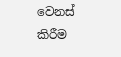වෙනස් කිරීම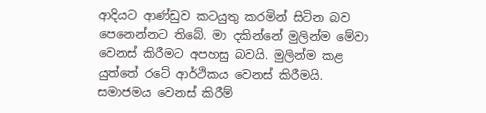ආදියට ආණ්ඩුව කටයුතු කරමින් සිටින බව පෙනෙන්නට තිබේ. මා දකින්නේ මුලින්ම මේවා වෙනස් කිරීමට අපහසු බවයි. මුලින්ම කළ යුත්තේ රටේ ආර්ථිකය වෙනස් කිරීමයි. සමාජමය වෙනස් කිරීම්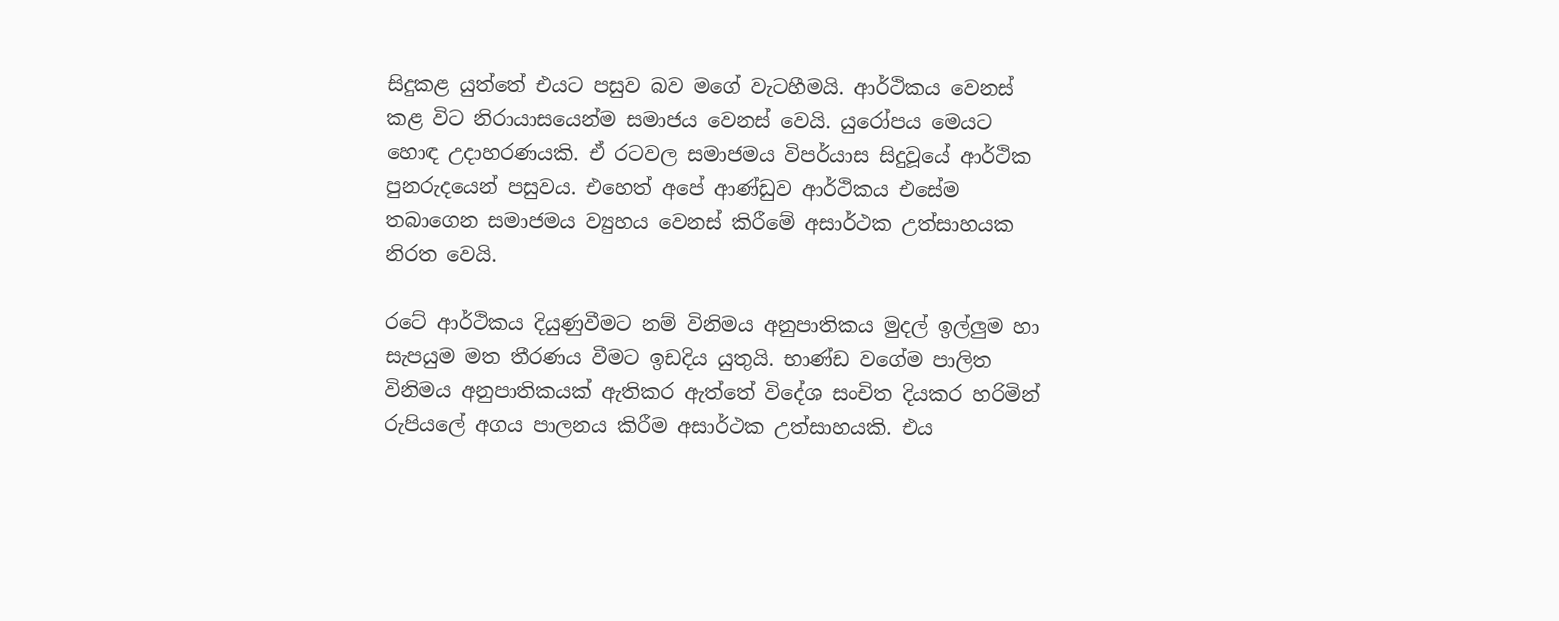සිදුකළ යුත්තේ එයට පසුව බව මගේ වැටහීමයි. ආර්ථිකය වෙනස් කළ විට නිරායාසයෙන්ම සමාජය වෙනස් වෙයි. යුරෝපය මෙයට හොඳ උදාහරණයකි. ඒ රටවල සමාජමය විපර්යාස සිදුවූයේ ආර්ථික පුනරුදයෙන් පසුවය. එහෙත් අපේ ආණ්ඩුව ආර්ථිකය එසේම තබාගෙන සමාජමය ව්‍යුහය වෙනස් කිරීමේ අසාර්ථක උත්සාහයක නිරත වෙයි.

රටේ ආර්ථිකය දියුණුවීමට නම් විනිමය අනුපාතිකය මුදල් ඉල්ලුම හා සැපයුම මත තීරණය වීමට ඉඩදිය යුතුයි. භාණ්ඩ වගේම පාලිත විනිමය අනුපාතිකයක් ඇතිකර ඇත්තේ විදේශ සංචිත දියකර හරිමින් රුපියලේ අගය පාලනය කිරීම අසාර්ථක උත්සාහයකි. එය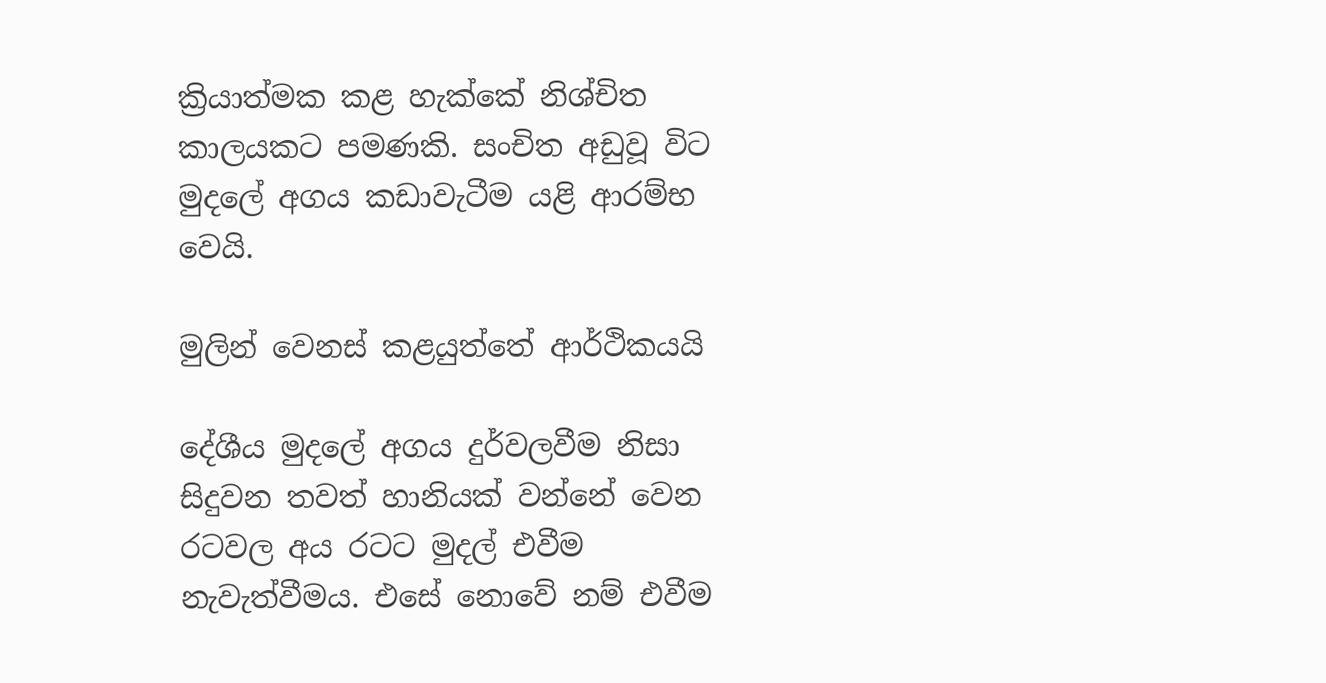ක්‍රියාත්මක කළ හැක්කේ නිශ්චිත කාලයකට පමණකි. සංචිත අඩුවූ විට මුදලේ අගය කඩාවැටීම යළි ආරම්භ වෙයි.

මුලින් වෙනස් කළයුත්තේ ආර්ථිකයයි

දේශීය මුදලේ අගය දුර්වලවීම නිසා සිදුවන තවත් හානියක් වන්නේ වෙන රටවල අය රටට මුදල් එවීම නැවැත්වීමය. එසේ නොවේ නම් එවීම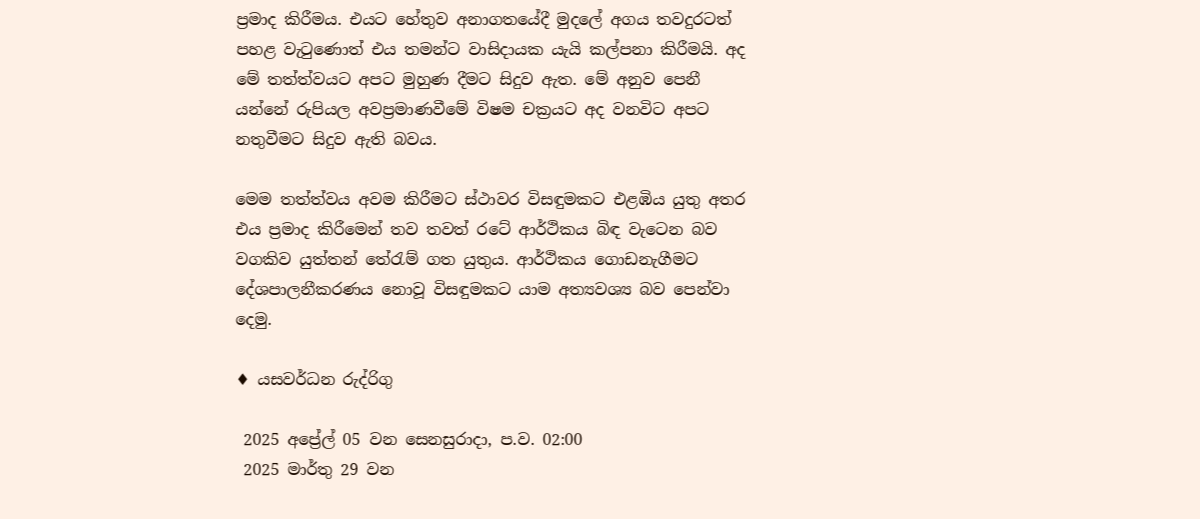ප්‍රමාද කිරීමය. එයට හේතුව අනාගතයේදී මුදලේ අගය තවදුරටත් පහළ වැටුණොත් එය තමන්ට වාසිදායක යැයි කල්පනා කිරීමයි. අද මේ තත්ත්වයට අපට මුහුණ දීමට සිදුව ඇත. මේ අනුව පෙනී යන්නේ රුපියල අවප්‍රමාණවීමේ විෂම චක්‍රයට අද වනවිට අපට නතුවීමට සිදුව ඇති බවය.

මෙම තත්ත්වය අවම කිරීමට ස්ථාවර විසඳුමකට එළඹිය යුතු අතර එය ප්‍රමාද කිරීමෙන් තව තවත් රටේ ආර්ථිකය බිඳ වැටෙන බව වගකිව යුත්තන් තේරැම් ගත යුතුය. ආර්ථිකය ගොඩනැගීමට දේශපාලනීකරණය නොවූ විසඳුමකට යාම අත්‍යවශ්‍ය බව පෙන්වා දෙමු.

♦ යසවර්ධන රුද්රිගු

 2025 අප්‍රේල් 05 වන සෙනසුරාදා, ප.ව. 02:00
 2025 මාර්තු 29 වන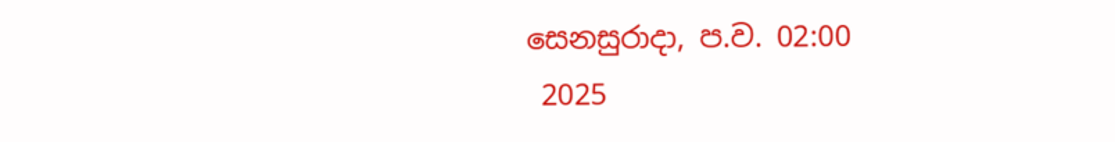සෙනසුරාදා, ප.ව. 02:00
 2025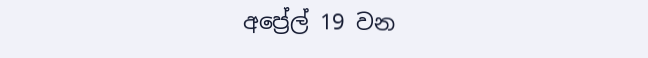අප්‍රේල් 19 වන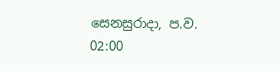සෙනසුරාදා, ප.ව. 02:00